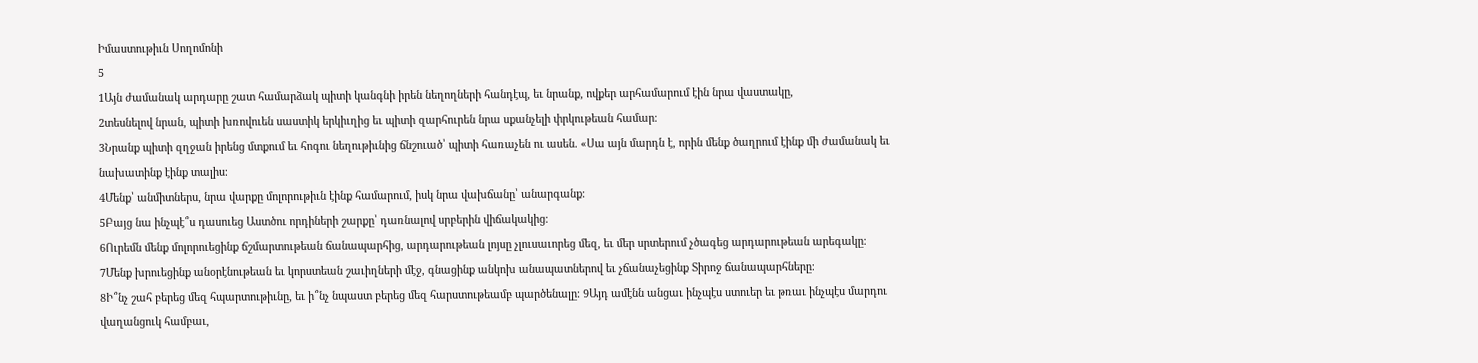Իմաստութիւն Սողոմոնի
5
1Այն ժամանակ արդարը շատ համարձակ պիտի կանգնի իրեն նեղողների հանդէպ, եւ նրանք, ովքեր արհամարում էին նրա վաստակը,
2տեսնելով նրան, պիտի խռովուեն սաստիկ երկիւղից եւ պիտի զարհուրեն նրա սքանչելի փրկութեան համար։
3Նրանք պիտի զղջան իրենց մտքում եւ հոգու նեղութիւնից ճնշուած՝ պիտի հառաչեն ու ասեն. «Սա այն մարդն է, որին մենք ծաղրում էինք մի ժամանակ եւ նախատինք էինք տալիս։
4Մենք՝ անմիտներս, նրա վարքը մոլորութիւն էինք համարում, իսկ նրա վախճանը՝ անարգանք։
5Բայց նա ինչպէ՞ս դասուեց Աստծու որդիների շարքը՝ դառնալով սրբերին վիճակակից։
6Ուրեմն մենք մոլորուեցինք ճշմարտութեան ճանապարհից, արդարութեան լոյսը չլուսաւորեց մեզ, եւ մեր սրտերում չծագեց արդարութեան արեգակը։
7Մենք խրուեցինք անօրէնութեան եւ կորստեան շաւիղների մէջ, գնացինք անկոխ անապատներով եւ չճանաչեցինք Տիրոջ ճանապարհները։
8Ի՞նչ շահ բերեց մեզ հպարտութիւնը, եւ ի՞նչ նպաստ բերեց մեզ հարստութեամբ պարծենալը։ 9Այդ ամէնն անցաւ ինչպէս ստուեր եւ թռաւ ինչպէս մարդու վաղանցուկ համբաւ,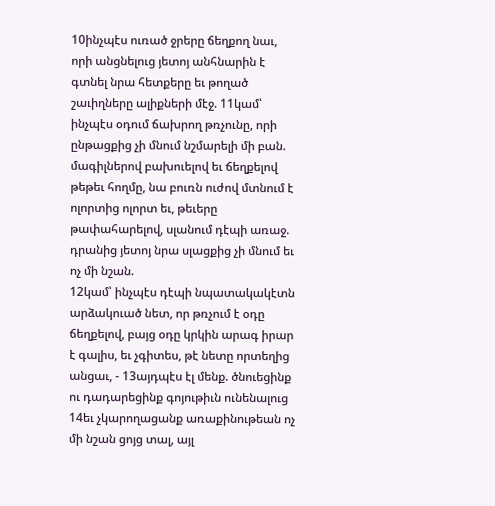10ինչպէս ուռած ջրերը ճեղքող նաւ, որի անցնելուց յետոյ անհնարին է գտնել նրա հետքերը եւ թողած շաւիղները ալիքների մէջ. 11կամ՝ ինչպէս օդում ճախրող թռչունը, որի ընթացքից չի մնում նշմարելի մի բան. մագիլներով բախուելով եւ ճեղքելով թեթեւ հողմը, նա բուռն ուժով մտնում է ոլորտից ոլորտ եւ, թեւերը թափահարելով, սլանում դէպի առաջ. դրանից յետոյ նրա սլացքից չի մնում եւ ոչ մի նշան.
12կամ՝ ինչպէս դէպի նպատակակէտն արձակուած նետ, որ թռչում է օդը ճեղքելով, բայց օդը կրկին արագ իրար է գալիս, եւ չգիտես, թէ նետը որտեղից անցաւ, - 13այդպէս էլ մենք. ծնուեցինք ու դադարեցինք գոյութիւն ունենալուց
14եւ չկարողացանք առաքինութեան ոչ մի նշան ցոյց տալ, այլ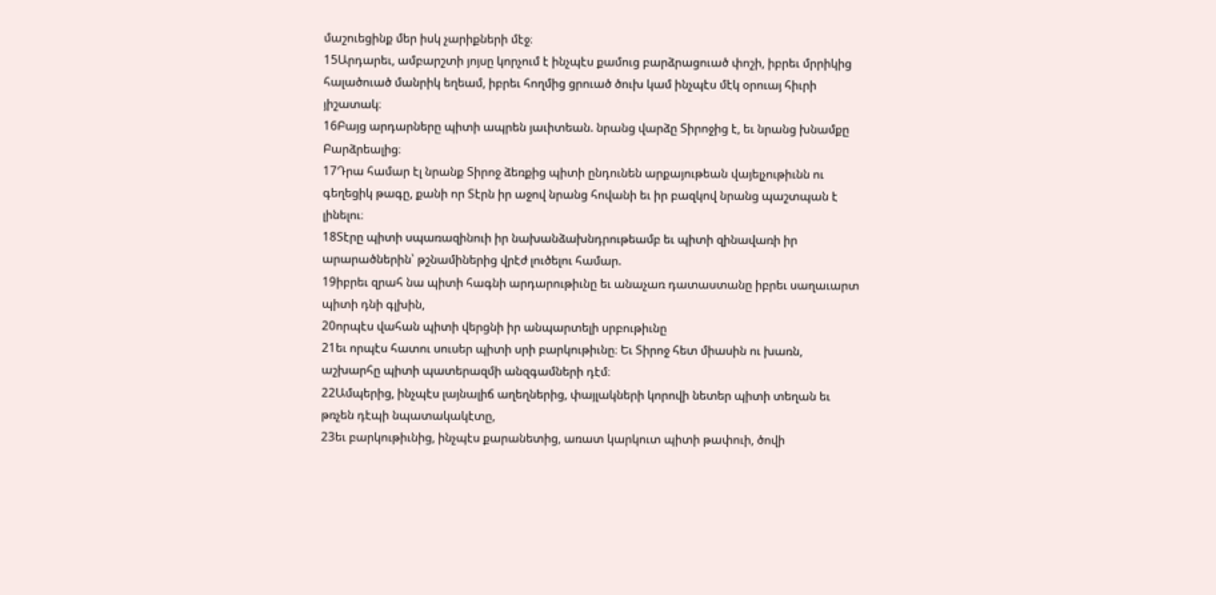մաշուեցինք մեր իսկ չարիքների մէջ։
15Արդարեւ, ամբարշտի յոյսը կորչում է ինչպէս քամուց բարձրացուած փոշի, իբրեւ մրրիկից հալածուած մանրիկ եղեամ, իբրեւ հողմից ցրուած ծուխ կամ ինչպէս մէկ օրուայ հիւրի յիշատակ։
16Բայց արդարները պիտի ապրեն յաւիտեան. նրանց վարձը Տիրոջից է, եւ նրանց խնամքը Բարձրեալից։
17Դրա համար էլ նրանք Տիրոջ ձեռքից պիտի ընդունեն արքայութեան վայելչութիւնն ու գեղեցիկ թագը, քանի որ Տէրն իր աջով նրանց հովանի եւ իր բազկով նրանց պաշտպան է լինելու։
18Տէրը պիտի սպառազինուի իր նախանձախնդրութեամբ եւ պիտի զինավառի իր արարածներին՝ թշնամիներից վրէժ լուծելու համար.
19իբրեւ զրահ նա պիտի հագնի արդարութիւնը եւ անաչառ դատաստանը իբրեւ սաղաւարտ պիտի դնի գլխին,
20որպէս վահան պիտի վերցնի իր անպարտելի սրբութիւնը
21եւ որպէս հատու սուսեր պիտի սրի բարկութիւնը։ Եւ Տիրոջ հետ միասին ու խառն, աշխարհը պիտի պատերազմի անզգամների դէմ։
22Ամպերից, ինչպէս լայնալիճ աղեղներից, փայլակների կորովի նետեր պիտի տեղան եւ թռչեն դէպի նպատակակէտը,
23եւ բարկութիւնից, ինչպէս քարանետից, առատ կարկուտ պիտի թափուի, ծովի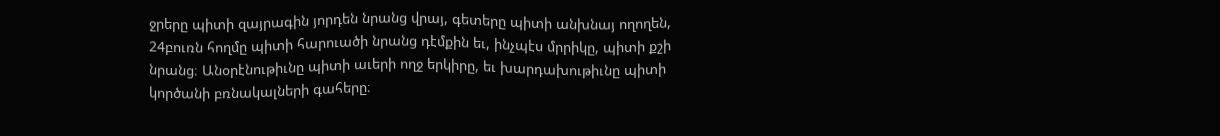ջրերը պիտի զայրագին յորդեն նրանց վրայ, գետերը պիտի անխնայ ողողեն,
24բուռն հողմը պիտի հարուածի նրանց դէմքին եւ, ինչպէս մրրիկը, պիտի քշի նրանց։ Անօրէնութիւնը պիտի աւերի ողջ երկիրը, եւ խարդախութիւնը պիտի կործանի բռնակալների գահերը։